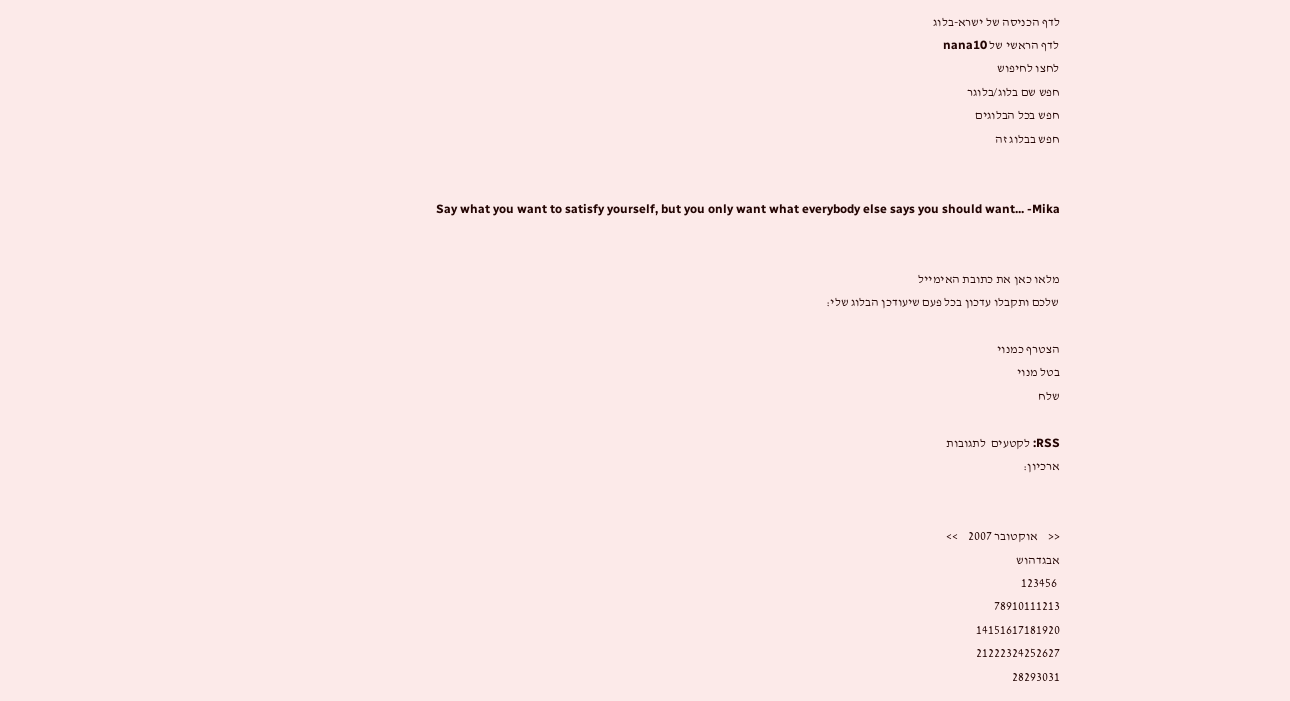לדף הכניסה של ישרא-בלוג
לדף הראשי של nana10
לחצו לחיפוש
חפש שם בלוג/בלוגר
חפש בכל הבלוגים
חפש בבלוג זה


Say what you want to satisfy yourself, but you only want what everybody else says you should want... -Mika


מלאו כאן את כתובת האימייל
שלכם ותקבלו עדכון בכל פעם שיעודכן הבלוג שלי:

הצטרף כמנוי
בטל מנוי
שלח

RSS: לקטעים  לתגובות
ארכיון:


<<    אוקטובר 2007    >>
אבגדהוש
 123456
78910111213
14151617181920
21222324252627
28293031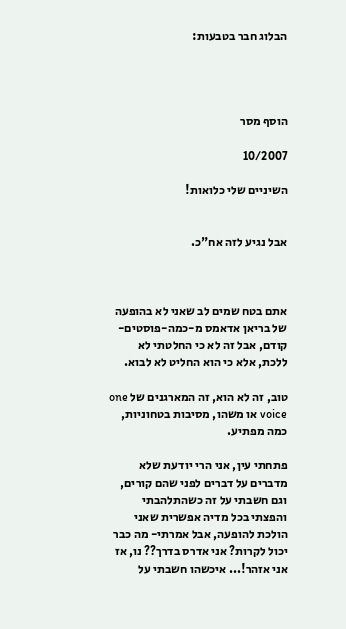הבלוג חבר בטבעות:




הוסף מסר

10/2007

השיניים שלי כלואות!


אבל נגיע לזה אח"כ.



אתם בטח שמים לב שאני לא בהופעה של בריאן אדאמס מ-כמה-פוסטים-קודם, אבל זה לא כי החלטתי לא ללכת, אלא כי הוא החליט לא לבוא.

טוב, זה לא הוא, זה המארגנים של one voice או משהו, מסיבות בטחוניות, כמה מפתיע.

פתחתי עין, אני הרי יודעת שלא מדברים על דברים לפני שהם קורים, וגם חשבתי על זה כשהתלהבתי והפצתי בכל מדיה אפשרית שאני הולכת להופעה, אבל אמרתי- מה כבר יכול לקרות? אני אדרס בדרך?? נו, אז אני אזהר!... איכשהו חשבתי על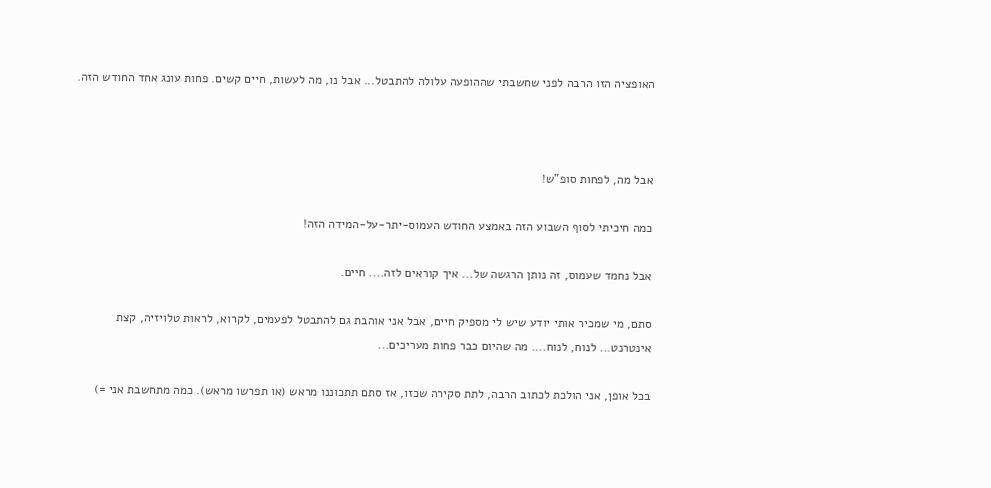האופציה הזו הרבה לפני שחשבתי שההופעה עלולה להתבטל... אבל נו, מה לעשות, חיים קשים. פחות עונג אחד החודש הזה.



אבל מה, לפחות סופ"ש!

כמה חיכיתי לסוף השבוע הזה באמצע החודש העמוס-יתר-על-המידה הזה!

אבל נחמד שעמוס, זה נותן הרגשה של... איך קוראים לזה.... חיים.

סתם, מי שמכיר אותי יודע שיש לי מספיק חיים, אבל אני אוהבת גם להתבטל לפעמים, לקרוא, לראות טלויזיה, קצת אינטרנט... לנוח, לנוח.... מה שהיום כבר פחות מעריכים...

בכל אופן, אני הולכת לכתוב הרבה, לתת סקירה שכזו, אז סתם תתכוננו מראש (או תפרשו מראש). כמה מתחשבת אני =)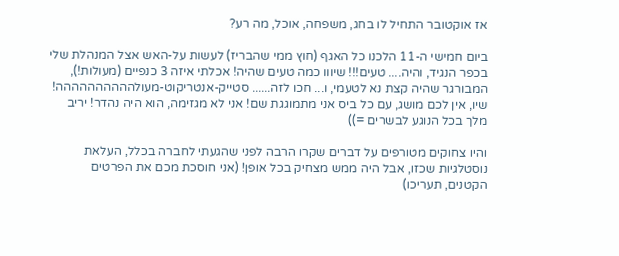אז אוקטובר התחיל לו בחג, משפחה, אוכל, מה רע?

ביום חמישי ה-11 הלכנו כל האגף (חוץ ממי שהבריז) לעשות על-האש אצל המנהלת שלי בכפר הנגיד, והיה.... טעים!!! שיווו כמה טעים שהיה! אכלתי איזה 3 כנפיים (מעולות!), המבורגר שהיה קצת נא לטעמי, ו... חכו לזה...... סטייק-אנטריקוט-מעולהההההההההה! שיו, אין לכם מושג, עם כל ביס אני מתמוגגת שם! אני לא מגזימה, הוא היה נהדר! יריב מלך בכל הנוגע לבשרים =))

והיו צחוקים מטורפים על דברים שקרו הרבה לפני שהגעתי לחברה בכלל, העלאת נוסטלגיות שכזו, אבל היה ממש מצחיק בכל אופן! (אני חוסכת מכם את הפרטים הקטנים, תעריכו)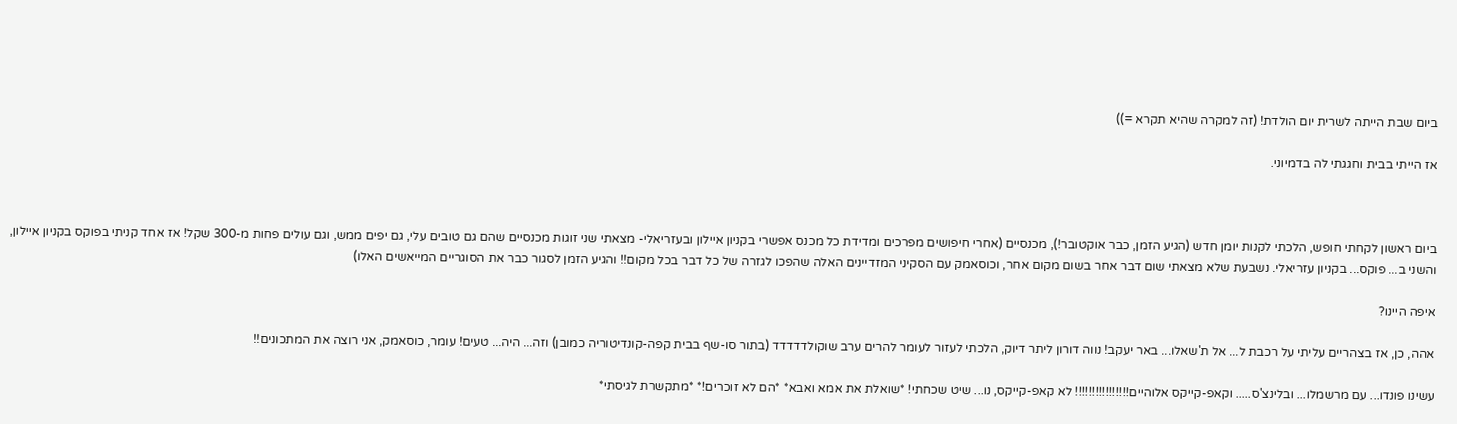ביום שבת הייתה לשרית יום הולדת! (זה למקרה שהיא תקרא =))

אז הייתי בבית וחגגתי לה בדמיוני.



ביום ראשון לקחתי חופש, הלכתי לקנות יומן חדש (הגיע הזמן, כבר אוקטובר!), מכנסיים (אחרי חיפושים מפרכים ומדידת כל מכנס אפשרי בקניון איילון ובעזריאלי- מצאתי שני זוגות מכנסיים שהם גם טובים עלי, גם יפים ממש, וגם עולים פחות מ-300 שקל! אז אחד קניתי בפוקס בקניון איילון, והשני ב... פוקס... בקניון עזריאלי. נשבעת שלא מצאתי שום דבר אחר בשום מקום אחר, וכוסאמק עם הסקיני המזדיינים האלה שהפכו לגזרה של כל דבר בכל מקום!! והגיע הזמן לסגור כבר את הסוגריים המייאשים האלו)

איפה היינו?

אהה, כן, אז בצהריים עליתי על רכבת ל... אל ת'שאלו... באר יעקב! נווה דורון ליתר דיוק, הלכתי לעזור לעומר להרים ערב שוקולדדדדד (בתור סו-שף בבית קפה-קונדיטוריה כמובן) וזה... היה... טעים! עומר, כוסאמק, אני רוצה את המתכונים!!

עשינו פונדו... עם מרשמלו... ובלינצ'ס..... וקאפ-קייקס אלוהיים!!!!!!!!!!!!!!!! לא קאפ-קייקס, נו... שיט שכחתי! *שואלת את אמא ואבא* *הם לא זוכרים!* *מתקשרת לגיסתי*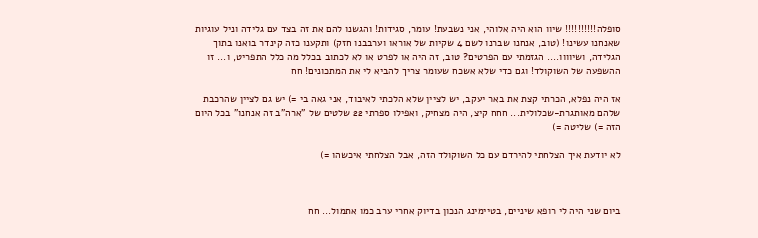סופלה!!!!!!!!!! שיוו הוא היה אלוהי, אני נשבעת! עומר, סגידות! והגשנו להם את זה בצד עם גלידה וניל עוגיות שאנחנו עשינו! (טוב, אנחנו שברנו לשם 4 שקיות של אוראו וערבבנו חזק) ותקענו כזה קינדר בואנו בתוך הגלידה, ושיוווו.... הגזמתי עם הפרטים? טוב, זה היה או לפרט או לא לכתוב בכלל מה כלל התפריט, ו... זו ההשפעה של השוקולד! וגם כדי שלא אשכח שעומר צריך להביא לי את המתכונים! חח

אז היה נפלא, הכרתי קצת את באר יעקב, יש לציין שלא הלכתי לאיבוד, אני גאה בי =) יש גם לציין שהרכבת שלהם מאותגרת-שכלולית... חחח קיצ, היה מצחיק, ואפילו ספרתי 22 שלטים של "ארה"ב זה אנחנו" בכל היום הזה =) שליטה =)

לא יודעת איך הצלחתי להירדם עם כל השוקולד הזה, אבל הצלחתי איכשהו =)



ביום שני היה לי רופא שיניים, בטיימינג הנכון בדיוק אחרי ערב כמו אתמול... חח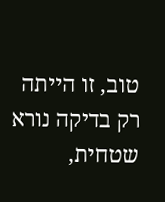טוב, זו הייתה רק בדיקה נורא שטחית,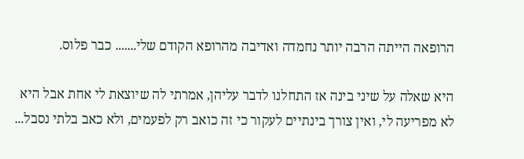הרופאה הייתה הרבה יותר נחמדה ואדיבה מהרופא הקודם שלי....... כבר פלוס.

היא שאלה על שיני בינה אז התחלנו לדבר עליהן, אמרתי לה שיוצאת לי אחת אבל היא לא מפריעה לי, ואין צורך בינתיים לעקור כי זה כואב רק לפעמים, ולא כאב בלתי נסבל...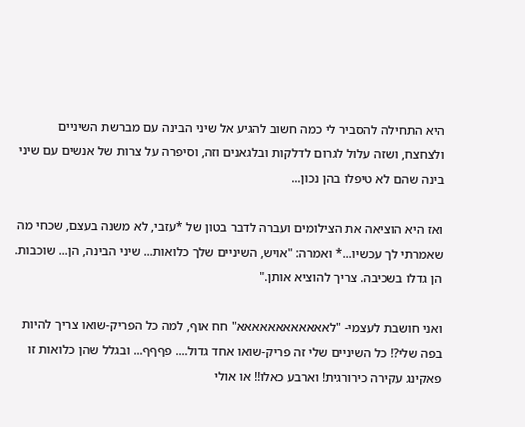היא התחילה להסביר לי כמה חשוב להגיע אל שיני הבינה עם מברשת השיניים ולצחצח, ושזה עלול לגרום לדלקות ובלגאנים וזה, וסיפרה על צרות של אנשים עם שיני בינה שהם לא טיפלו בהן נכון...

ואז היא הוציאה את הצילומים ועברה לדבר בטון של *עזבי, לא משנה בעצם, שכחי מה שאמרתי לך עכשיו...* ואמרה: "אויש, השיניים שלך כלואות... שיני הבינה, הן... שוכבות. הן גדלו בשכיבה. צריך להוציא אותן."

ואני חושבת לעצמי- "לאאאאאאאאאאאא" חח אוף, למה כל הפריק-שואו צריך להיות בפה שלי?! כל השיניים שלי זה פריק-שואו אחד גדול.... פףףף... ובגלל שהן כלואות זו פאקינג עקירה כירורגית! וארבע כאלו!! או אולי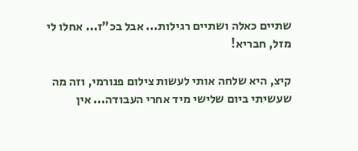שתיים כאלה ושתיים רגילות... אבל בכ"ז... אחלו לי מזל, חבריא!

קיצ, היא שלחה אותי לעשות צילום פנורמי, וזה מה שעשיתי ביום שלישי מיד אחרי העבודה... אין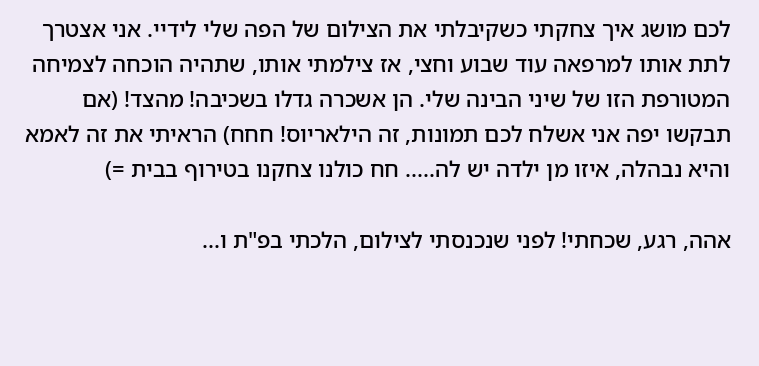לכם מושג איך צחקתי כשקיבלתי את הצילום של הפה שלי לידיי. אני אצטרך לתת אותו למרפאה עוד שבוע וחצי, אז צילמתי אותו, שתהיה הוכחה לצמיחה המטורפת הזו של שיני הבינה שלי. הן אשכרה גדלו בשכיבה! מהצד! (אם תבקשו יפה אני אשלח לכם תמונות, זה הילאריוס! חחח) הראיתי את זה לאמא והיא נבהלה, איזו מן ילדה יש לה..... חח כולנו צחקנו בטירוף בבית =)

אהה, רגע, שכחתי! לפני שנכנסתי לצילום, הלכתי בפ"ת ו...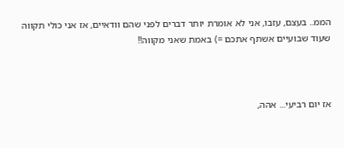הממ.. בעצם, עזבו, אני לא אומרת יותר דברים לפני שהם וודאיים, אז אני כולי תקווה שעוד שבועיים אשתף אתכם =) באמת שאני מקווה!!



אז יום רביעי... אהה,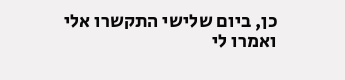כן, ביום שלישי התקשרו אלי ואמרו לי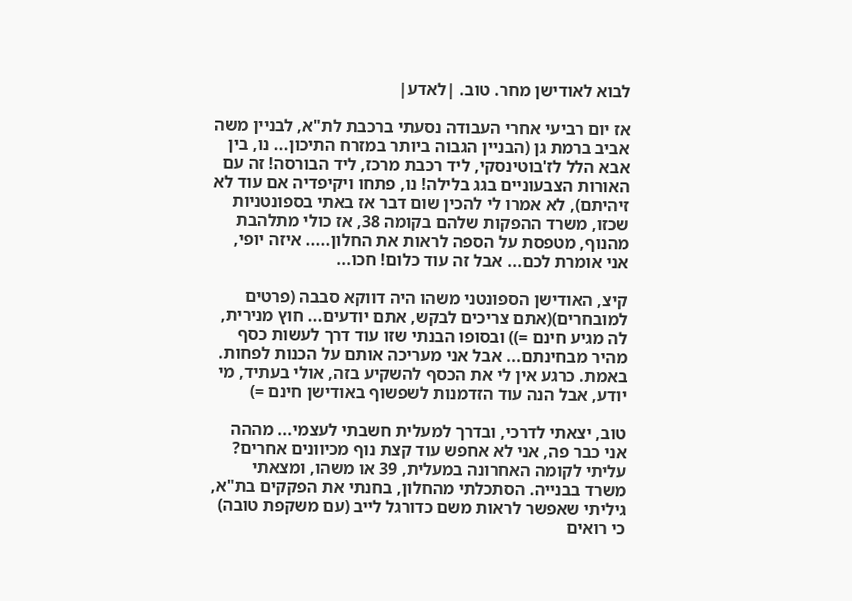לבוא לאודישן מחר. טוב. |לאדע|

אז יום רביעי אחרי העבודה נסעתי ברכבת לת"א, לבניין משה אביב ברמת גן (הבניין הגבוה ביותר במזרח התיכון... נו, בין אבא הלל לז'בוטינסקי, ליד רכבת מרכז, ליד הבורסה! זה עם האורות הצבעוניים בגג בלילה! נו, פתחו ויקיפדיה אם עוד לא זיהיתם), לא אמרו לי להכין שום דבר אז באתי בספונטניות שכזו, משרד ההפקות שלהם בקומה 38, אז כולי מתלהבת מהנוף, מטפסת על הספה לראות את החלון..... איזה יופי, אני אומרת לכם... אבל זה עוד כלום! חכו...

קיצ, האודישן הספונטני משהו היה דווקא סבבה (פרטים למובחרים)(אתם צריכים לבקש, אתם יודעים... חוץ מנירית, לה מגיע חינם =)) ובסופו הבנתי שזו עוד דרך לעשות כסף מהיר מבחינתם... אבל אני מעריכה אותם על הכנות לפחות. באמת. כרגע אין לי את הכסף להשקיע בזה, אולי בעתיד, מי יודע, אבל הנה עוד הזדמנות לשפשוף באודישן חינם =)

טוב, יצאתי לדרכי, ובדרך למעלית חשבתי לעצמי... מההה אני כבר פה, אני לא אחפש עוד קצת נוף מכיוונים אחרים? עליתי לקומה האחרונה במעלית, 39 או משהו, ומצאתי משרד בבנייה. הסתכלתי מהחלון, בחנתי את הפקקים בת"א, גיליתי שאפשר לראות משם כדורגל לייב (עם משקפת טובה) כי רואים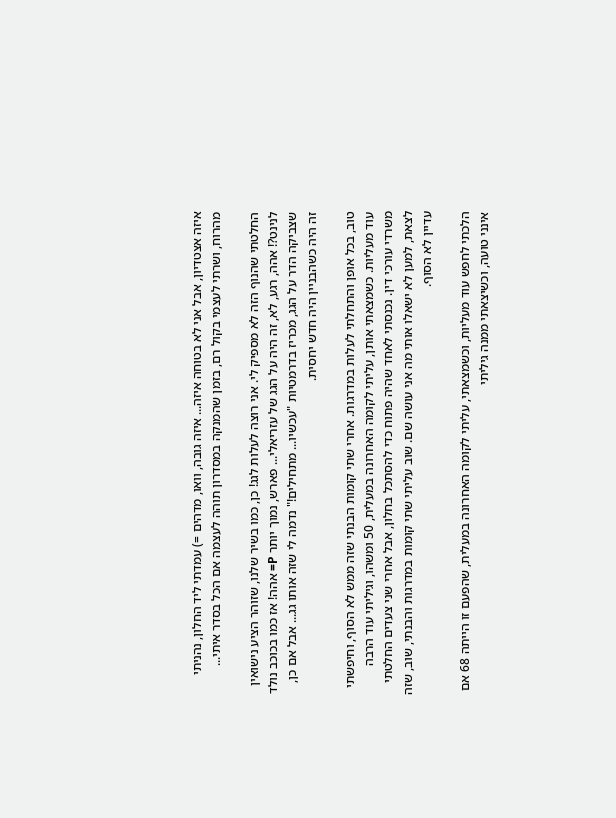איזה אצטדיון, אבל אני לא בטוחה איזה... איזה גובה, וואו, מדהים =) עמדתי ליד החלון, נהניתי מהרוח, ושרתי לעצמי בקול רם, בזמן שהמנקה במסדרון תוהה לעצמה אם הכל בסדר איתי...

החלטתי שהנוף הזה לא מספיק לי. אני רוצה לעלות לגג! כן, כמו בשיר שלנו, שזוהר הציע נישואין לנינט?! אהה, רגע, לא, זה היה על הגג של עזריאלי... פארש, נמוך יותר P= אהה! אז כמו בכוכב נולד שצביקה הדר על הגג, מכריז בדרמטיות "עכשיו... מתחילים!" נדמה לי שזה אותו גג... אבל אם כן, זה היה כשהבניין היה חדש יחסית.

טוב, בכל אופן והתחלתי לעלות במדרגות. אחרי שתי קומות הבנתי שזה ממש לא הסוף, וחיפשתי עוד מעליות. כשמצאתי אותן, עליתי לקומה האחרונה במעלית, 50 ומשהו, וגיליתי עוד הרבה משרדי עורכי דין. נכנסתי לאחד שהיה פתוח כדי להסתכל בחלון, אבל אחרי שני צעדים החלטתי לצאת, למען לא ישאלו אותי מה אני עושה שם. שוב עליתי שתי קומות במדרגות והבנתי, שוב, שזה עדיין לא הסוף.

הלכתי לחפש עוד מעליות, וכשמצאתי, עליתי לקומה האחרונה במעלית, שהפעם זו הייתה 68 אם אינני טועה, וכשיצאתי ממנה גיליתי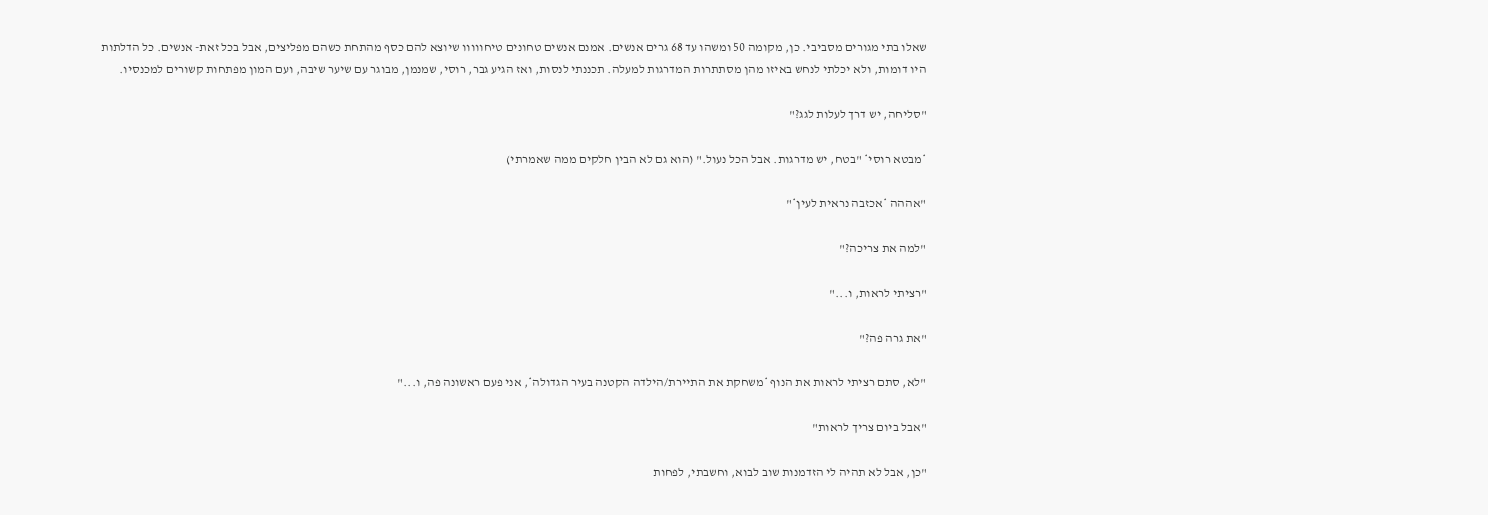שאלו בתי מגורים מסביבי. כן, מקומה 50 ומשהו עד 68 גרים אנשים. אמנם אנשים טחונים טיחווווו שיוצא להם כסף מהתחת כשהם מפליצים, אבל בכל זאת- אנשים. כל הדלתות היו דומות, ולא יכלתי לנחש באיזו מהן מסתתרות המדרגות למעלה. תכננתי לנסות, ואז הגיע גבר, רוסי, שמנמן, מבוגר עם שיער שיבה, ועם המון מפתחות קשורים למכנסיו.

"סליחה, יש דרך לעלות לגג?"

*מבטא רוסי* "בטח, יש מדרגות. אבל הכל נעול." (הוא גם לא הבין חלקים ממה שאמרתי)

"אההה *אכזבה נראית לעין*"

"למה את צריכה?"

"רציתי לראות, ו..."

"את גרה פה?"

"לא, סתם רציתי לראות את הנוף *משחקת את התיירת/הילדה הקטנה בעיר הגדולה*, אני פעם ראשונה פה, ו..."

"אבל ביום צריך לראות"

"כן, אבל לא תהיה לי הזדמנות שוב לבוא, וחשבתי, לפחות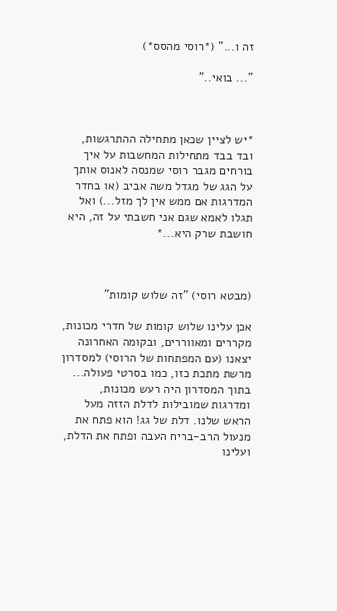זה ו..." (*רוסי מהסס*)

"... בואי.."



*יש לציין שכאן מתחילה ההתרגשות, ובד בבד מתחילות המחשבות על איך בורחים מגבר רוסי שמנסה לאנוס אותך על הגג של מגדל משה אביב (או בחדר המדרגות אם ממש אין לך מזל...) ואל תגלו לאמא שגם אני חשבתי על זה, היא חושבת שרק היא...*



(מבטא רוסי) "זה שלוש קומות"

אכן עלינו שלוש קומות של חדרי מכונות, מקררים ומאווררים, ובקומה האחרונה יצאנו (עם המפתחות של הרוסי) למסדרון מרשת מתכת כזו, כמו בסרטי פעולה... בתוך המסדרון היה רעש מכונות, ומדרגות שמובילות לדלת הזזה מעל הראש שלנו. דלת של גג! הוא פתח את מנעול הרב-בריח העבה ופתח את הדלת, ועלינו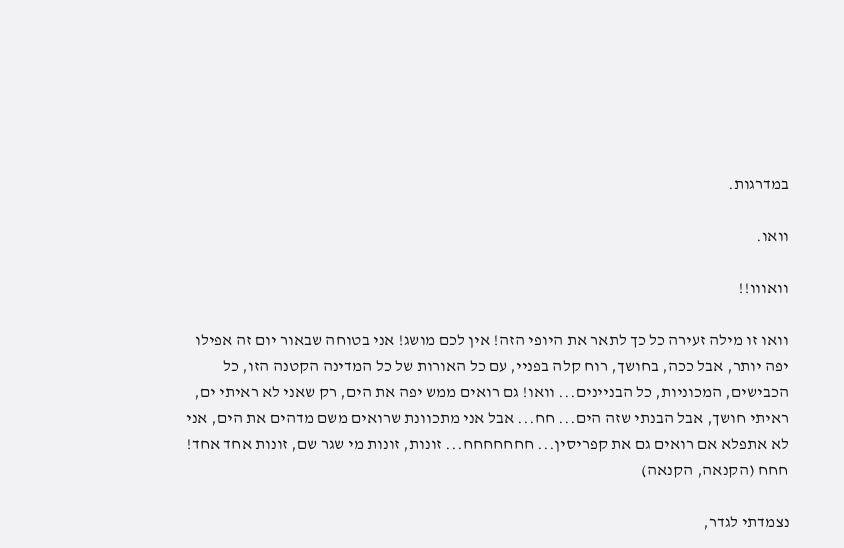במדרגות.

וואו.

וואווו!!

וואו זו מילה זעירה כל כך לתאר את היופי הזה! אין לכם מושג! אני בטוחה שבאור יום זה אפילו יפה יותר, אבל ככה, בחושך, רוח קלה בפניי, עם כל האורות של כל המדינה הקטנה הזו, כל הכבישים, המכוניות, כל הבניינים... וואו! גם רואים ממש יפה את הים, רק שאני לא ראיתי ים, ראיתי חושך, אבל הבנתי שזה הים... חח... אבל אני מתכוונת שרואים משם מדהים את הים, אני לא אתפלא אם רואים גם את קפריסין... חחחחחחח... זונות, זונות מי שגר שם, זונות אחד אחד! חחח (הקנאה, הקנאה)

נצמדתי לגדר,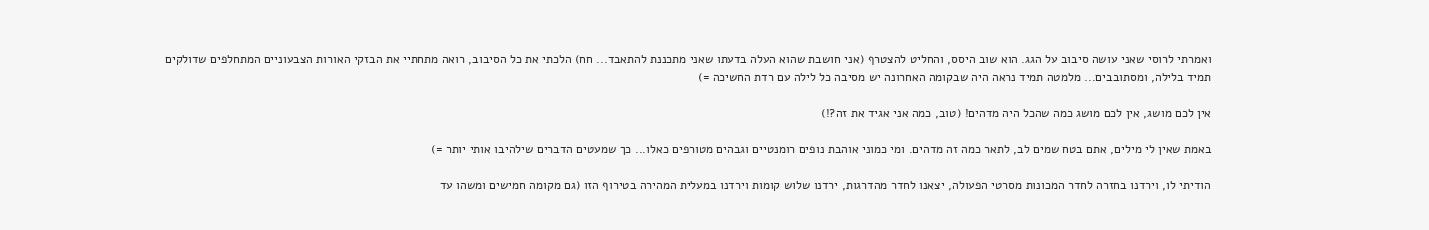ואמרתי לרוסי שאני עושה סיבוב על הגג. הוא שוב היסס, והחליט להצטרף (אני חושבת שהוא העלה בדעתו שאני מתכננת להתאבד... חח) הלכתי את כל הסיבוב, רואה מתחתיי את הבזקי האורות הצבעוניים המתחלפים שדולקים תמיד בלילה, ומסתובבים... מלמטה תמיד נראה היה שבקומה האחרונה יש מסיבה כל לילה עם רדת החשיכה =)

אין לכם מושג, אין לכם מושג כמה שהכל היה מדהים! (טוב, כמה אני אגיד את זה?!)

באמת שאין לי מילים, אתם בטח שמים לב, לתאר כמה זה מדהים. ומי כמוני אוהבת נופים רומנטיים וגבהים מטורפים כאלו... כך שמעטים הדברים שילהיבו אותי יותר =)

הודיתי לו, וירדנו בחזרה לחדר המכונות מסרטי הפעולה, יצאנו לחדר מהדרגות, ירדנו שלוש קומות וירדנו במעלית המהירה בטירוף הזו (גם מקומה חמישים ומשהו עד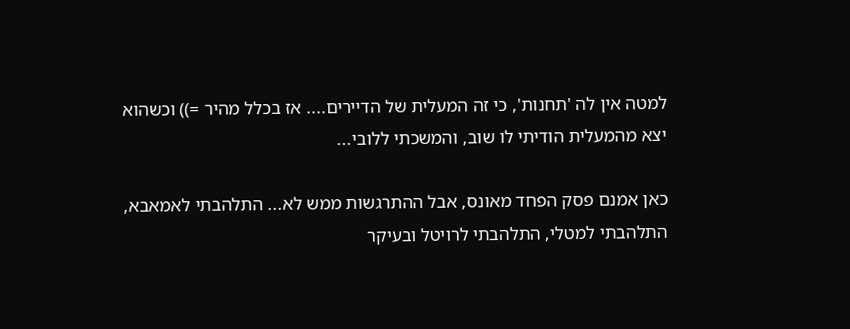למטה אין לה 'תחנות', כי זה המעלית של הדיירים.... אז בכלל מהיר =)) וכשהוא יצא מהמעלית הודיתי לו שוב, והמשכתי ללובי...

כאן אמנם פסק הפחד מאונס, אבל ההתרגשות ממש לא... התלהבתי לאמאבא, התלהבתי למטלי, התלהבתי לרויטל ובעיקר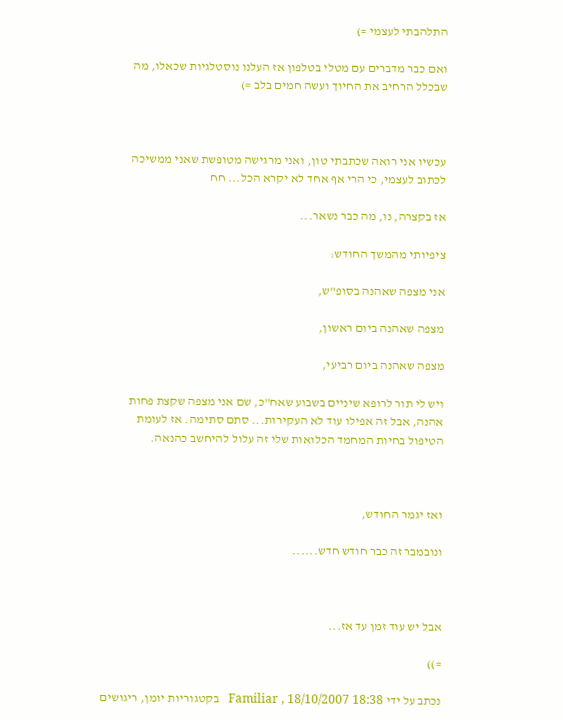התלהבתי לעצמי =)

ואם כבר מדברים עם מטלי בטלפון אז העלנו נוסטלגיות שכאלו, מה שבכלל הרחיב את החיוך ועשה חמים בלב =)



עכשיו אני רואה שכתבתי טון, ואני מרגישה מטופשת שאני ממשיכה לכתוב לעצמי, כי הרי אף אחד לא יקרא הכל... חח

אז בקצרה, נו, מה כבר נשאר...

ציפיותי מהמשך החודש:

אני מצפה שאהנה בסופ"ש,

מצפה שאהנה ביום ראשון,

מצפה שאהנה ביום רביעי,

ויש לי תור לרופא שיניים בשבוע שאח"כ, שם אני מצפה שקצת פחות אהנה, אבל זה אפילו עוד לא העקירות... סתם סתימה. אז לעומת הטיפול בחיות המחמד הכלואות שלי זה עלול להיחשב כהנאה.



ואז יגמר החודש,

ונובמבר זה כבר חודש חדש......



אבל יש עוד זמן עד אז...

=))

נכתב על ידי Familiar , 18/10/2007 18:38   בקטגוריות יומן, ריגושים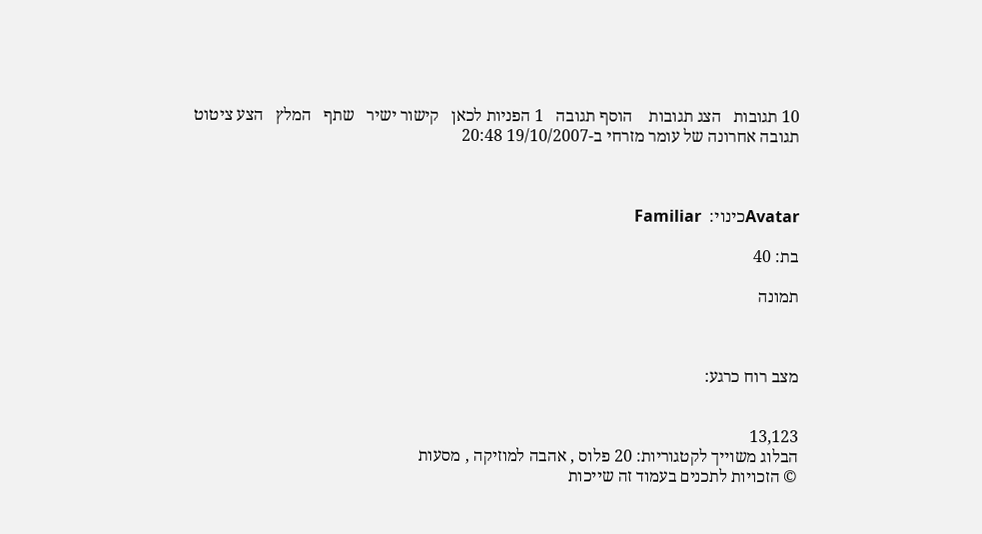10 תגובות   הצג תגובות    הוסף תגובה   1 הפניות לכאן   קישור ישיר   שתף   המלץ   הצע ציטוט
תגובה אחרונה של עומר מזרחי ב-19/10/2007 20:48



Avatarכינוי:  Familiar

בת: 40

תמונה



מצב רוח כרגע:


13,123
הבלוג משוייך לקטגוריות: 20 פלוס , אהבה למוזיקה , מסעות
© הזכויות לתכנים בעמוד זה שייכות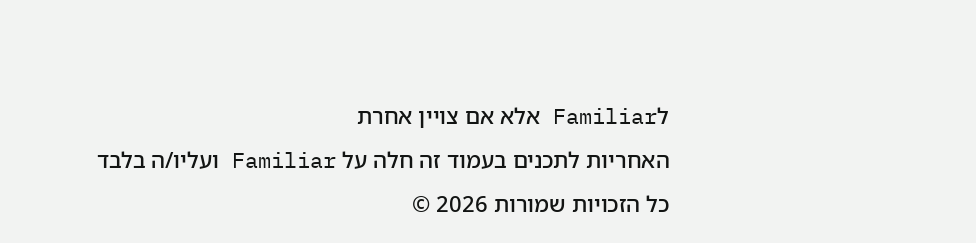לFamiliar אלא אם צויין אחרת
האחריות לתכנים בעמוד זה חלה על Familiar ועליו/ה בלבד
כל הזכויות שמורות 2026 ©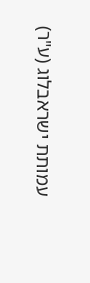עמותת ישראבלוג (ע"ר)